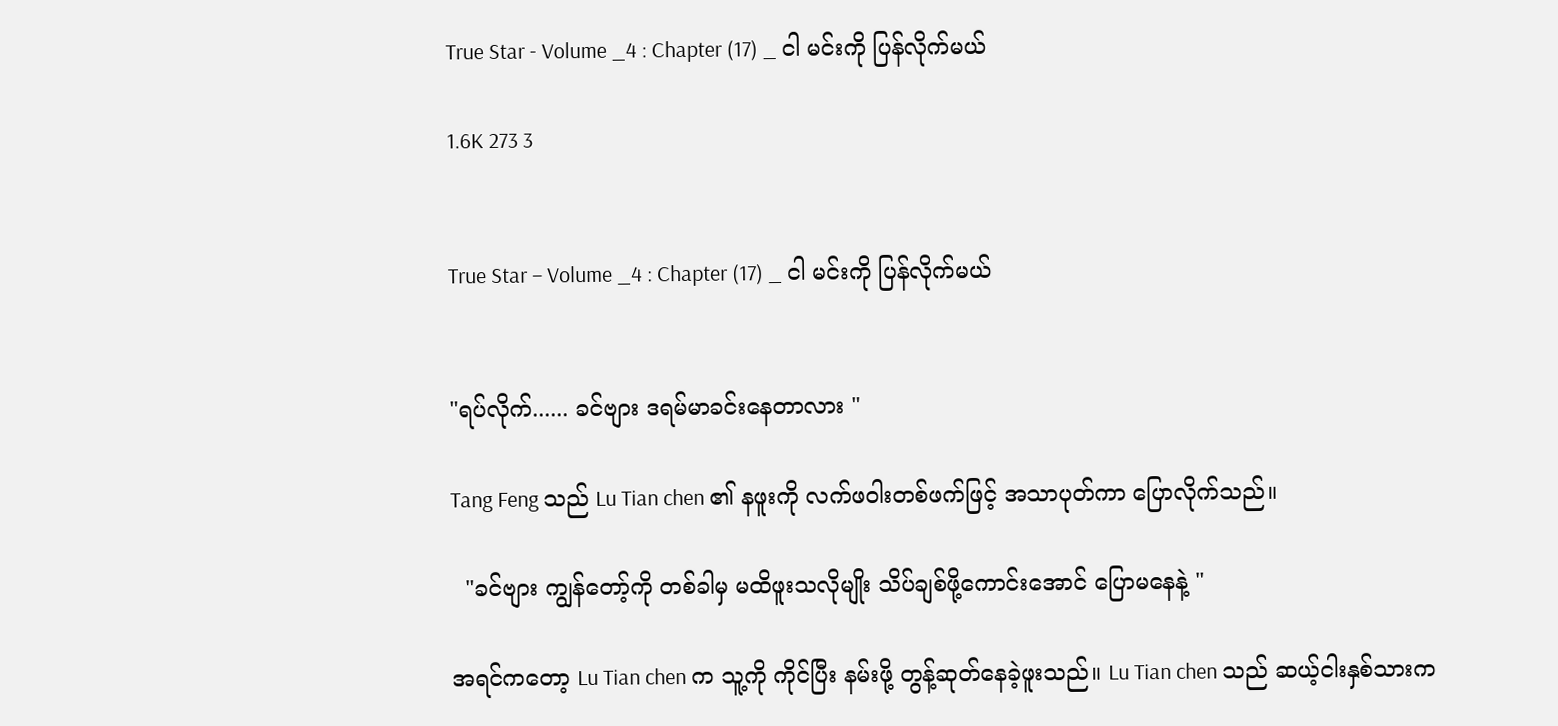True Star - Volume _4 : Chapter (17) _ ငါ မင်းကို ပြန်လိုက်မယ်

1.6K 273 3


True Star – Volume _4 : Chapter (17) _ ငါ မင်းကို ပြန်လိုက်မယ်


"ရပ်လိုက်...... ခင်ဗျား ဒရမ်မာခင်းနေတာလား "

Tang Feng သည် Lu Tian chen ၏ နဖူးကို လက်ဖဝါးတစ်ဖက်ဖြင့် အသာပုတ်ကာ ပြောလိုက်သည်။

  "ခင်ဗျား ကျွန်တော့်ကို တစ်ခါမှ မထိဖူးသလိုမျိုး သိပ်ချစ်ဖို့ကောင်းအောင် ပြောမနေနဲ့ "

အရင်ကတော့ Lu Tian chen က သူ့ကို ကိုင်ပြီး နမ်းဖို့ တွန့်ဆုတ်နေခဲ့ဖူးသည်။ Lu Tian chen သည် ဆယ့်ငါးနှစ်သားက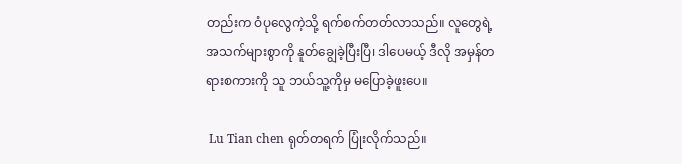တည်းက ဝံပုလွေကဲ့သို့ ရက်စက်တတ်လာသည်။ လူတွေရဲ့ အသက်များစွာကို နူတ်ချွေခဲ့ပြီးပြီ၊ ဒါပေမယ့် ဒီလို အမှန်တရားစကားကို သူ ဘယ်သူ့ကိုမှ မပြောခဲ့ဖူးပေ။

 Lu Tian chen ရုတ်တရက် ပြုံးလိုက်သည်။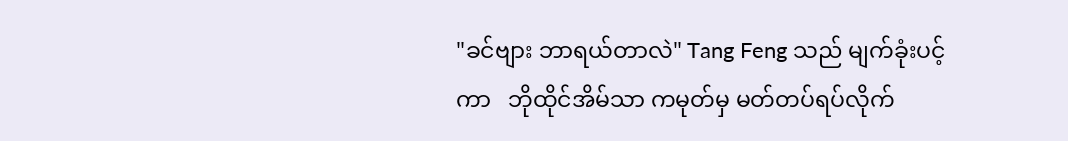"ခင်ဗျား ဘာရယ်တာလဲ" Tang Feng သည် မျက်ခုံးပင့်ကာ   ဘိုထိုင်အိမ်သာ ကမုတ်မှ မတ်တပ်ရပ်လိုက်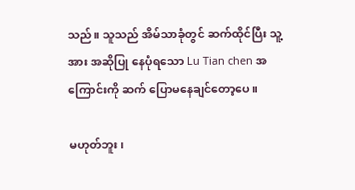သည်။ သူသည် အိမ်သာခုံတွင် ဆက်ထိုင်ပြီး သူ့အား အဆိုပြု နေပုံရသော Lu Tian chen အကြောင်းကို ဆက် ပြောမနေချင်တော့ပေ။

မဟုတ်ဘူး၊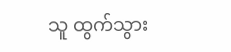သူ ထွက်သွား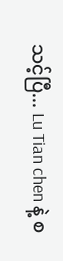သင့်ပြီ... Lu Tian chen နဲ့ စ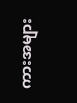ကားအများ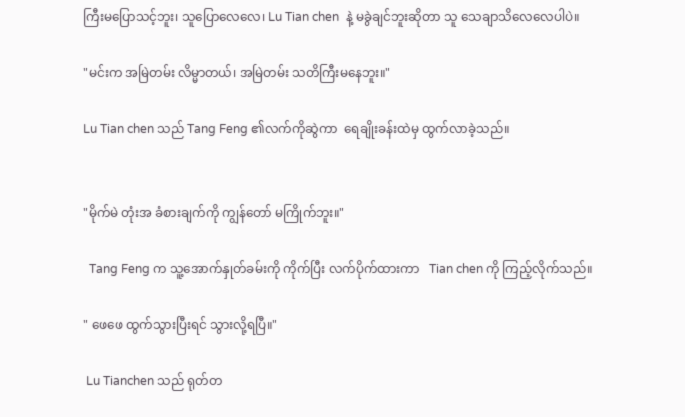ကြီးမပြောသင့်ဘူး၊ သူပြောလေလေ၊ Lu Tian chen  နဲ့ မခွဲချင်ဘူးဆိုတာ သူ သေချာသိလေလေပါပဲ။

"မင်းက အမြဲတမ်း လိမ္မာတယ်၊ အမြဲတမ်း သတိကြီးမနေဘူး။"

Lu Tian chen သည် Tang Feng ၏လက်ကိုဆွဲကာ  ရေချိုးခန်းထဲမှ ထွက်လာခဲ့သည်။


"မိုက်မဲ တုံးအ ခံစားချက်ကို ကျွန်တော် မကြိုက်ဘူး။"

  Tang Feng က သူ့အောက်နှုတ်ခမ်းကို ကိုက်ပြီး လက်ပိုက်ထားကာ   Tian chen ကို ကြည့်လိုက်သည်။

" ဖေဖေ ထွက်သွားပြီးရင် သွားလို့ရပြီ။"

 Lu Tianchen သည် ရုတ်တ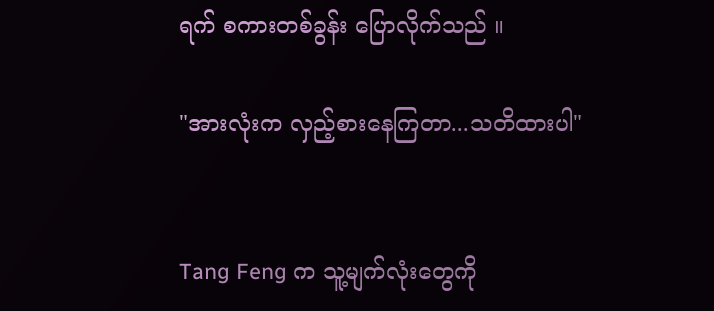ရက် စကားတစ်ခွန်း ပြောလိုက်သည် ။

"အားလုံးက လှည့်စားနေကြတာ...သတိထားပါ"


Tang Feng က သူ့မျက်လုံးတွေကို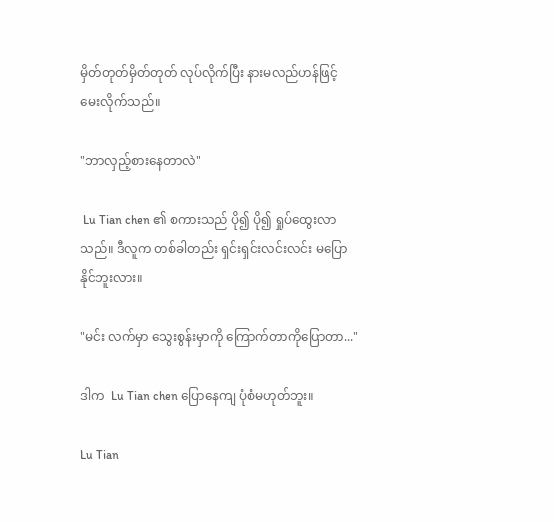မှိတ်တုတ်မှိတ်တုတ် လုပ်လိုက်ပြီး နားမလည်ဟန်ဖြင့် မေးလိုက်သည်။

"ဘာလှည့်စားနေတာလဲ"

 Lu Tian chen ၏ စကားသည် ပို၍ ပို၍ ရှုပ်ထွေးလာသည်။ ဒီလူက တစ်ခါတည်း ရှင်းရှင်းလင်းလင်း မပြောနိုင်ဘူးလား။

"မင်း လက်မှာ သွေးစွန်းမှာကို ကြောက်တာကိုပြောတာ..."

ဒါက  Lu Tian chen ပြောနေကျ ပုံစံမဟုတ်ဘူး။

Lu Tian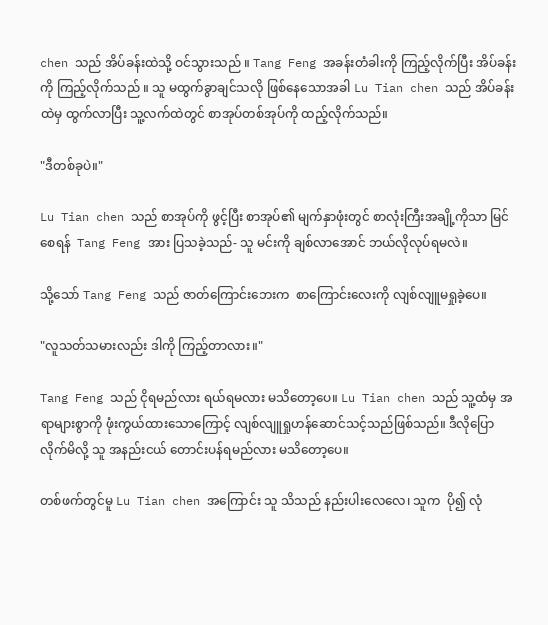chen သည် အိပ်ခန်းထဲသို့ ဝင်သွားသည် ။ Tang Feng အခန်းတံခါးကို ကြည့်လိုက်ပြီး အိပ်ခန်းကို ကြည့်လိုက်သည် ။ သူ မထွက်ခွာချင်သလို ဖြစ်နေသောအခါ Lu Tian chen သည် အိပ်ခန်းထဲမှ ထွက်လာပြီး သူ့လက်ထဲတွင် စာအုပ်တစ်အုပ်ကို ထည့်လိုက်သည်။

"ဒီတစ်ခုပဲ။"

Lu Tian chen သည် စာအုပ်ကို ဖွင့်ပြီး စာအုပ်၏ မျက်နှာဖုံးတွင် စာလုံးကြီးအချို့ကိုသာ မြင်စေရန်  Tang Feng အား ပြသခဲ့သည်- သူ မင်းကို ချစ်လာအောင် ဘယ်လိုလုပ်ရမလဲ။

သို့သော် Tang Feng သည် ဇာတ်ကြောင်းဘေးက  စာကြောင်းလေးကို လျစ်လျူမရှုခဲ့ပေ။

"လူသတ်သမားလည်း ဒါကို ကြည့်တာလား။"

Tang Feng သည် ငိုရမည်လား ရယ်ရမလား မသိတော့ပေ။ Lu Tian chen သည် သူ့ထံမှ အရာများစွာကို ဖုံးကွယ်ထားသောကြောင့် လျစ်လျူရှုဟန်ဆောင်သင့်သည်ဖြစ်သည်။ ဒီလိုပြောလိုက်မိလို့ သူ အနည်းငယ် တောင်းပန်ရမည်လား မသိတော့ပေ။

တစ်ဖက်တွင်မူ Lu Tian chen အကြောင်း သူ သိသည် နည်းပါးလေလေ၊ သူက  ပို၍ လုံ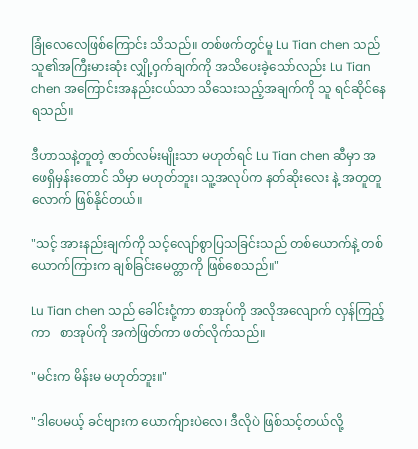ခြုံလေလေဖြစ်ကြောင်း သိသည်။ တစ်ဖက်တွင်မူ Lu Tian chen သည် သူ၏အကြီးမားဆုံး လျှို့ဝှက်ချက်ကို အသိပေးခဲ့သော်လည်း Lu Tian chen အကြောင်းအနည်းငယ်သာ သိသေးသည့်အချက်ကို သူ ရင်ဆိုင်နေရသည်။

ဒီဟာသနဲ့တူတဲ့ ဇာတ်လမ်းမျိုးသာ မဟုတ်ရင် Lu Tian chen ဆီမှာ အဖေရှိမှန်းတောင် သိမှာ မဟုတ်ဘူး၊ သူ့အလုပ်က နတ်ဆိုးလေး နဲ့ အတူတူလောက် ဖြစ်နိုင်တယ်။

"သင့် အားနည်းချက်ကို သင့်လျော်စွာပြသခြင်းသည် တစ်ယောက်နဲ့ တစ်ယောက်ကြားက ချစ်ခြင်းမေတ္တာကို ဖြစ်စေသည်။"

Lu Tian chen သည် ခေါင်းငုံ့ကာ စာအုပ်ကို အလိုအလျောက် လှန်ကြည့်ကာ   စာအုပ်ကို အကဲဖြတ်ကာ ဖတ်လိုက်သည်။

"မင်းက မိန်းမ မဟုတ်ဘူး။"

"ဒါပေမယ့် ခင်ဗျားက ယောက်ျားပဲလေ၊ ဒီလိုပဲ ဖြစ်သင့်တယ်လို့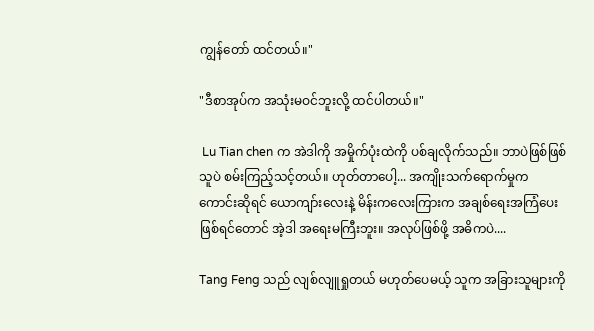ကျွန်တော် ထင်တယ်။"

"ဒီစာအုပ်က အသုံးမဝင်ဘူးလို့ ထင်ပါတယ်။"

 Lu Tian chen က အဲဒါကို အမှိုက်ပုံးထဲကို ပစ်ချလိုက်သည်။ ဘာပဲဖြစ်ဖြစ် သူပဲ စမ်းကြည့်သင့်တယ်။ ဟုတ်တာပေါ့... အကျိုးသက်ရောက်မှုက ကောင်းဆိုရင် ယောကျာ်းလေးနဲ့ မိန်းကလေးကြားက အချစ်ရေးအကြံပေးဖြစ်ရင်တောင် အဲ့ဒါ အရေးမကြီးဘူး။ အလုပ်ဖြစ်ဖို့ အဓိကပဲ....

Tang Feng သည် လျစ်လျူရှုတယ် မဟုတ်ပေမယ့် သူက အခြားသူများကို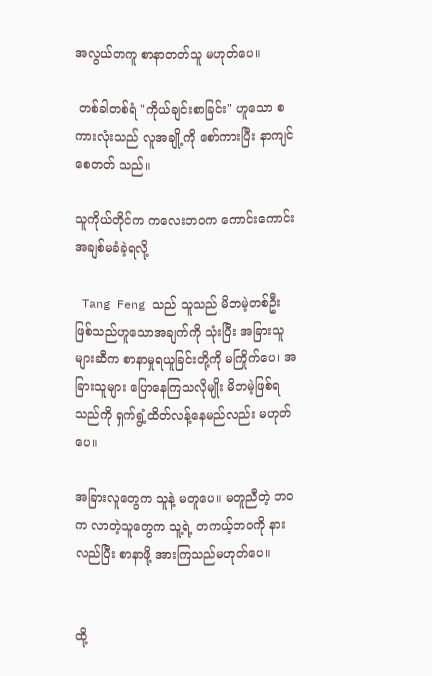အလွယ်တကူ စာနာတတ်သူ မဟုတ်ပေ။

 တစ်ခါတစ်ရံ "ကိုယ်ချင်းစာခြင်း" ဟူသော စကားလုံးသည် လူအချို့ကို စော်ကားပြီး နာကျင်စေတတ် သည်။

သူကိုယ်တိုင်က ကလေးဘဝက ကောင်းကောင်းအချစ်မခံခဲ့ရလို့

 Tang Feng သည် သူသည် မိဘမဲ့တစ်ဦးဖြစ်သည်ဟူသောအချက်ကို သုံးပြီး အခြားသူများဆီက စာနာမှုရယူခြင်းတို့ကို မကြိုက်ပေ၊ အခြားသူများ ပြောနေကြသလိုမျိုး မိဘမဲ့ဖြစ်ရသည်ကို ရှက်ရွံ့ထိတ်လန့်နေမည်လည်း မဟုတ်ပေ။

အခြားလူတွေက သူနဲ့ မတူပေ။ မတူညီတဲ့ ဘဝက လာတဲ့သူတွေက သူ့ရဲ့ တကယ့်ဘဝကို နားလည်ပြီး စာနာဖို့ အားကြသည်မဟုတ်ပေ။


ထို့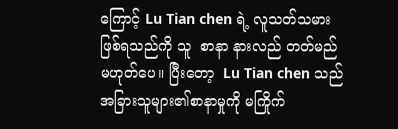ကြောင့် Lu Tian chen ရဲ့ လူသတ်သမား ဖြစ်ရသည်ကို သူ  စာနာ နားလည် တတ်မည် မဟုတ်ပေ။ ပြီးတော့  Lu Tian chen သည် အခြားသူများ၏စာနာမှုကို မကြိုက်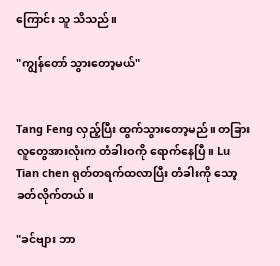ကြောင်း သူ သိသည်။

"ကျွန်တော် သွားတော့မယ်"


Tang Feng လှည့်ပြီး ထွက်သွားတော့မည်။ တခြားလူတွေအားလုံးက တံခါးဝကို ရောက်နေပြီ။ Lu Tian chen ရုတ်တရက်ထလာပြီး တံခါးကို သော့ခတ်လိုက်တယ်။

"ခင်ဗျား ဘာ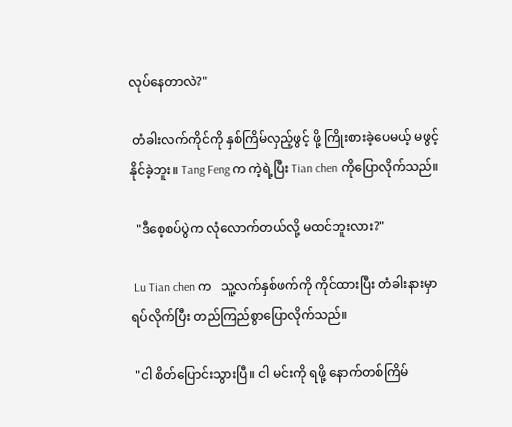လုပ်နေတာလဲ?"

 တံခါးလက်ကိုင်ကို နှစ်ကြိမ်လှည့်ဖွင့် ဖို့ ကြိုးစားခဲ့ပေမယ့် မဖွင့်နိုင်ခဲ့ဘူး။ Tang Feng က ကဲ့ရဲ့ပြီး Tian chen ကိုပြောလိုက်သည်။

  "ဒီစေ့စပ်ပွဲက လုံလောက်တယ်လို့ မထင်ဘူးလား?"

 Lu Tian chen က   သူ့လက်နှစ်ဖက်ကို ကိုင်ထားပြီး တံခါးနားမှာ ရပ်လိုက်ပြီး တည်ကြည်စွာပြောလိုက်သည်။

 "ငါ စိတ်ပြောင်းသွားပြီ။ ငါ မင်းကို ရဖို့ နောက်တစ်ကြိမ်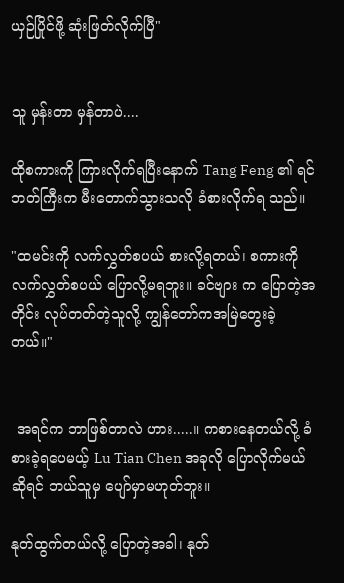ယှဉ်ပြိုင်ဖို့ ဆုံးဖြတ်လိုက်ပြီ"


သူ မှန်းတာ မှန်တာပဲ....

ထိုစကားကို ကြားလိုက်ရပြီးနောက် Tang Feng ၏ ရင်ဘတ်ကြီးက မီးတောက်သွားသလို ခံစားလိုက်ရ သည်။

"ထမင်းကို လက်လွှတ်စပယ် စားလို့ရတယ်၊ စကားကို လက်လွှတ်စပယ် ပြောလို့မရဘူး။ ခင်ဗျား က ပြောတဲ့အတိုင်း လုပ်တတ်တဲ့သူလို့ ကျွန်တော်ကအမြဲတွေးခဲ့တယ်။"


 အရင်က ဘာဖြစ်တာလဲ ဟား.....။ ကစားနေတယ်လို့ ခံစားခဲ့ရပေမယ့် Lu Tian Chen အခုလို ပြောလိုက်မယ်ဆိုရင် ဘယ်သူမှ ပျော်မှာမဟုတ်ဘူး။

နုတ်ထွက်တယ်လို့ ပြောတဲ့အခါ၊ နုတ်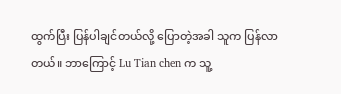ထွက်ပြီး ပြန်ပါချင်တယ်လို့ ပြောတဲ့အခါ သူက ပြန်လာတယ်။ ဘာကြောင့် Lu Tian chen က သူ့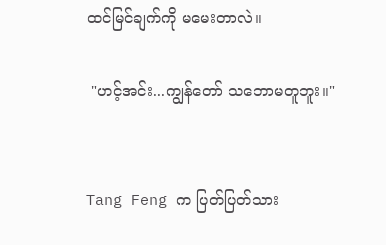ထင်မြင်ချက်ကို မမေးတာလဲ။

 "ဟင့်အင်း...ကျွန်တော် သဘောမတူဘူး။"


Tang Feng က ပြတ်ပြတ်သား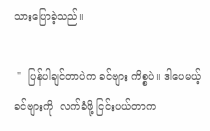သားပြောခဲ့သည်။

 "  ပြန်ပါချင်တာပဲက ခင်ဗျား ကိစ္စပဲ။ ဒါပေမယ့် ခင်ဗျားကို  လက်ခံဖို့ ငြင်းပယ်တာက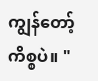ကျွန်တော့် ကိစ္စပဲ။ "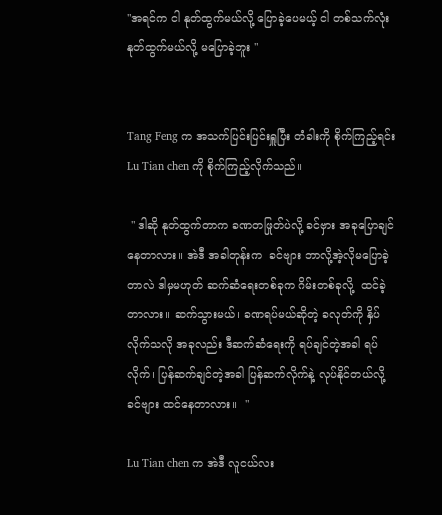"အရင်က ငါ နုတ်ထွက်မယ်လို့ ပြောခဲ့ပေမယ့် ငါ တစ်သက်လုံး နုတ်ထွက်မယ်လို့ မပြောခဲ့ဘူး "


Tang Feng က အသက်ပြင်းပြင်းရှူပြီး တံခါးကို စိုက်ကြည့်ရင်း Lu Tian chen ကို စိုက်ကြည့်လိုက်သည်။

 " ဒါဆို နုတ်ထွက်တာက ခဏတဖြုတ်ပဲလို့ ခင်ဗှား အခုပြောချင်နေတာလား။ အဲဒီ အခါတုန်းက  ခင်ဗျား ဘာလို့အဲ့လိုမပြောခဲ့တာလဲ ဒါမှမဟုတ် ဆက်ဆံရေးတစ်ခုက ဂိမ်းတစ်ခုလို့  ထင်ခဲ့တာလား။ ဆက်သွားမယ်၊ ခဏရပ်မယ်ဆိုတဲ့ ခလုတ်ကို နှိပ်လိုက်သလို အခုလည်း ဒီဆက်ဆံရေးကို ရပ်ချင်တဲ့အခါ ရပ်လိုက်၊ ပြန်ဆက်ချင်တဲ့အခါ ပြန်ဆက်လိုက်နဲ့ လုပ်နိုင်တယ်လို့ ခင်ဗျား ထင်နေတာလား။  "

Lu Tian chen က အဲဒီ လူငယ်လး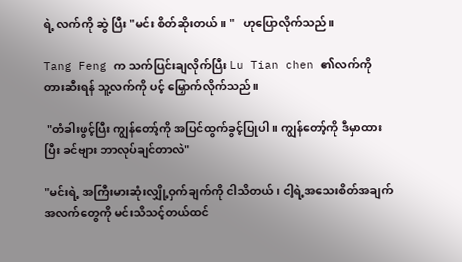ရဲ့ လက်ကို ဆွဲ ပြီး "မင်း စိတ်ဆိုးတယ်။ "   ဟုပြောလိုက်သည်။

Tang Feng က သက်ပြင်းချလိုက်ပြီး Lu Tian chen ၏လက်ကို တားဆီးရန် သူ့လက်ကို ပင့် မြှောက်လိုက်သည်။

 "တံခါးဖွင့်ပြီး ကျွန်တော့်ကို အပြင်ထွက်ခွင့်ပြုပါ။ ကျွန်တော့်ကို ဒီမှာထားပြီး ခင်ဗျား ဘာလုပ်ချင်တာလဲ"

"မင်းရဲ့ အကြီးမားဆုံးလျှို့ဝှက်ချက်ကို ငါသိတယ်၊ ငါ့ရဲ့အသေးစိတ်အချက်အလက်တွေကို မင်းသိသင့်တယ်ထင်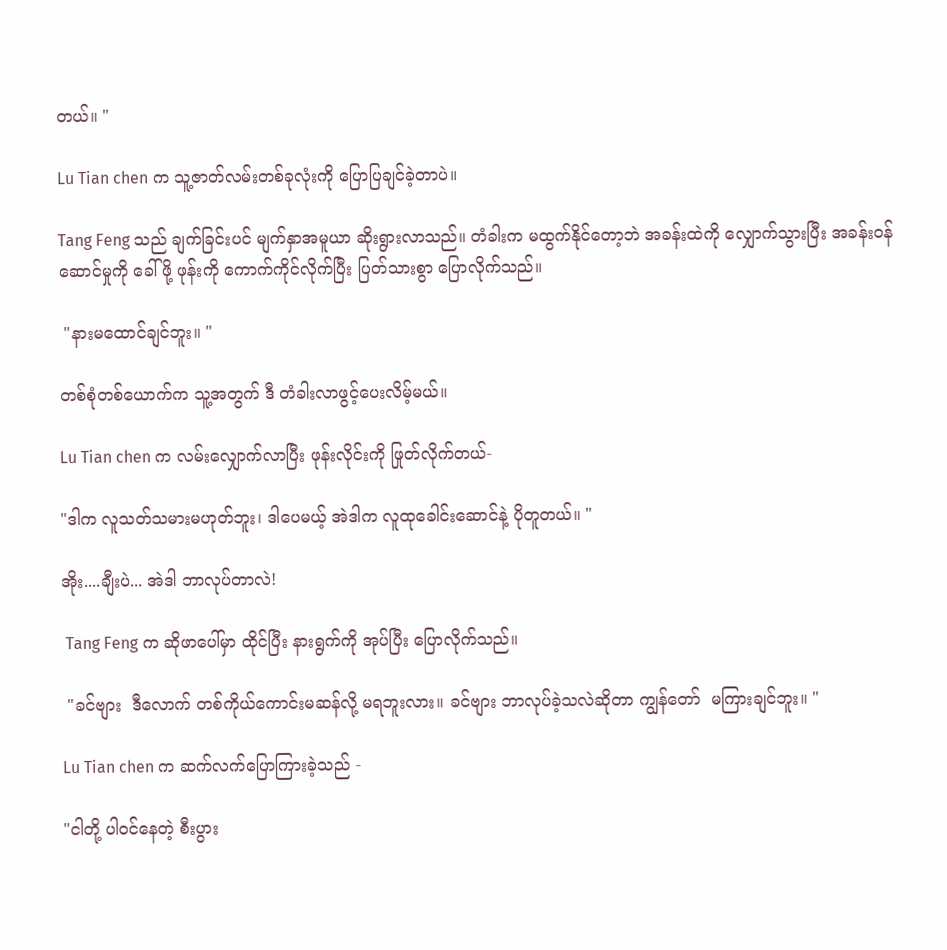တယ်။ "

Lu Tian chen က သူ့ဇာတ်လမ်းတစ်ခုလုံးကို ပြောပြချင်ခဲ့တာပဲ။

Tang Feng သည် ချက်ခြင်းပင် မျက်နှာအမူယာ ဆိုးရွားလာသည်။ တံခါးက မထွက်နိုင်တော့ဘဲ အခန်းထဲကို လျှောက်သွားပြီး အခန်းဝန်ဆောင်မှုကို ခေါ်ဖို့ ဖုန်းကို ကောက်ကိုင်လိုက်ပြီး ပြတ်သားစွာ ပြောလိုက်သည်။

 "နားမထောင်ချင်ဘူး။ "

တစ်စုံတစ်ယောက်က သူ့အတွက် ဒီ တံခါးလာဖွင့်ပေးလိမ့်မယ်။

Lu Tian chen က လမ်းလျှောက်လာပြီး ဖုန်းလိုင်းကို ဖြုတ်လိုက်တယ်-

"ဒါက လူသတ်သမားမဟုတ်ဘူး၊ ဒါပေမယ့် အဲဒါက လူထုခေါင်းဆောင်နဲ့ ပိုတူတယ်။ "

အိုး....ချီးပဲ... အဲဒါ ဘာလုပ်တာလဲ!

 Tang Feng က ဆိုဖာပေါ်မှာ ထိုင်ပြီး နားရွက်ကို အုပ်ပြီး ပြောလိုက်သည်။

 "ခင်ဗျား  ဒီလောက် တစ်ကိုယ်ကောင်းမဆန်လို့ မရဘူးလား။ ခင်ဗျား ဘာလုပ်ခဲ့သလဲဆိုတာ ကျွန်တော်  မကြားချင်ဘူး။ "

Lu Tian chen က ဆက်လက်ပြောကြားခဲ့သည် -

"ငါတို့ ပါဝင်နေတဲ့ စီးပွား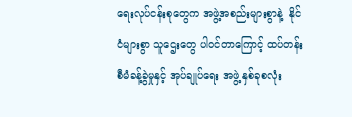ရေးလုပ်ငန်းစုတွေက အဖွဲ့အစည်းများစွာနဲ့  နိုင်ငံများစွာ သူဌေးတွေ ပါဝင်တာကြောင့် ထပ်တန်း စီမံခန့်ခွဲမှုနှင့် အုပ်ချုပ်ရေး အဖွဲ့ နှစ်ခုစလုံး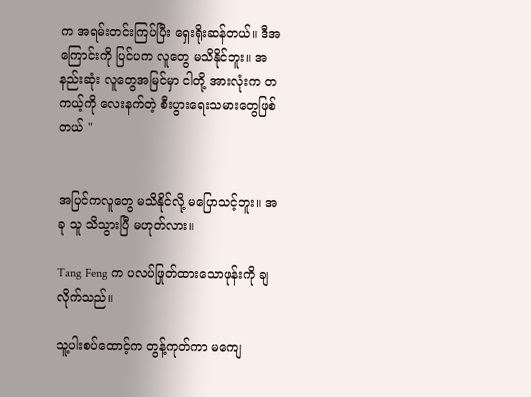က အရမ်းတင်းကြပ်ပြီး ရှေးရိုးဆန်တယ်။ ဒီအကြောင်းကို ပြင်ပက လူတွေ မသိနိုင်ဘူး။ အနည်းဆုံး လူတွေအမြင်မှာ ငါတို့ အားလုံးက တကယ့်ကို လေးနက်တဲ့ စီးပွားရေးသမားတွေဖြစ်တယ် "


အပြင်ကလူတွေ မသိနိုင်လို့ မပြောသင့်ဘူး။ အခု သူ သိသွားပြီ မဟုတ်လား။

Tang Feng က ပလပ်ဖြုတ်ထားသောဖုန်းကို ချလိုက်သည်။

သူ့ပါးစပ်ထောင့်က တွန့်ကုတ်ကာ မကျေ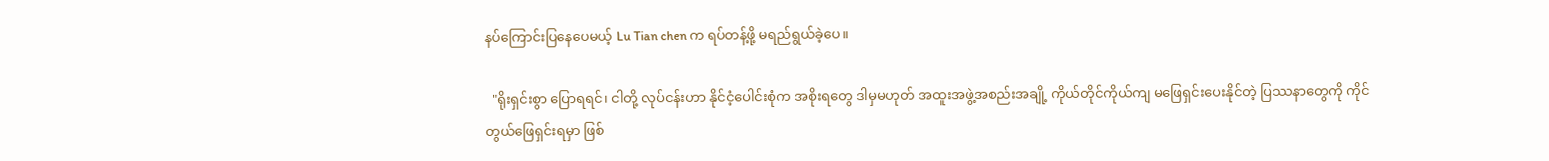နပ်ကြောင်းပြနေပေမယ့် Lu Tian chen က ရပ်တန့်ဖို့ မရည်ရွယ်ခဲ့ပေ။

  "ရိုးရှင်းစွာ ပြောရရင်၊ ငါတို့ လုပ်ငန်းဟာ နိုင်ငံ့ပေါင်းစုံက အစိုးရတွေ ဒါမှမဟုတ် အထူးအဖွဲ့အစည်းအချို့ ကိုယ်တိုင်ကိုယ်ကျ မဖြေရှင်းပေးနိုင်တဲ့ ပြဿနာတွေကို ကိုင်တွယ်ဖြေရှင်းရမှာ ဖြစ်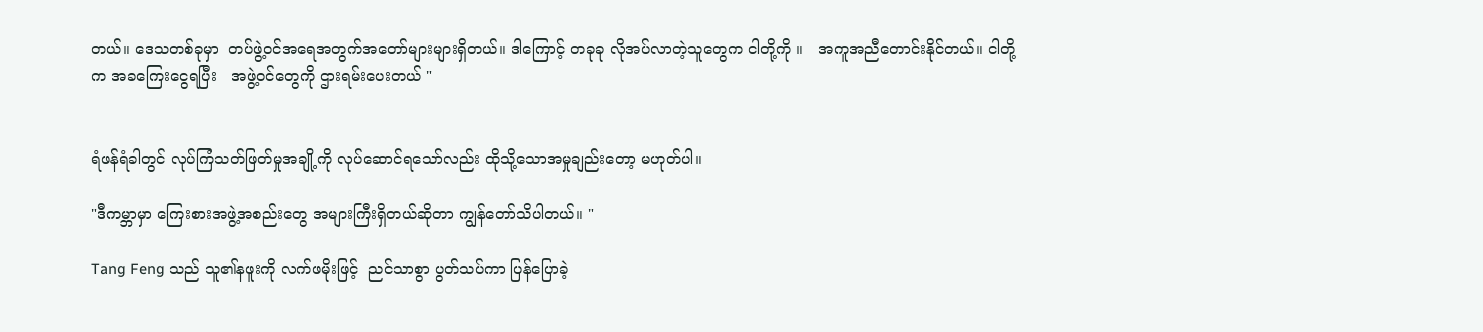တယ်။ ဒေသတစ်ခုမှာ  တပ်ဖွဲ့ဝင်အရေအတွက်အတော်များများရှိတယ်။ ဒါကြောင့် တခုခု လိုအပ်လာတဲ့သူတွေက ငါတို့ကို ။   အကူအညီတောင်းနိုင်တယ်။ ငါတို့က အခကြေးငွေရပြီး   အဖွဲ့ဝင်တွေကို ဌားရမ်းပေးတယ် "


ရံဖန်ရံခါတွင် လုပ်ကြံသတ်ဖြတ်မှုအချို့ကို လုပ်ဆောင်ရသော်လည်း ထိုသို့သောအမှုချည်းတော့ မဟုတ်ပါ။

"ဒီကမ္ဘာမှာ ကြေးစားအဖွဲ့အစည်းတွေ အများကြီးရှိတယ်ဆိုတာ ကျွန်တော်သိပါတယ်။ "

Tang Feng သည် သူ၏နဖူးကို လက်ဖမိုးဖြင့်  ညင်သာစွာ ပွတ်သပ်ကာ ပြန်ပြောခဲ့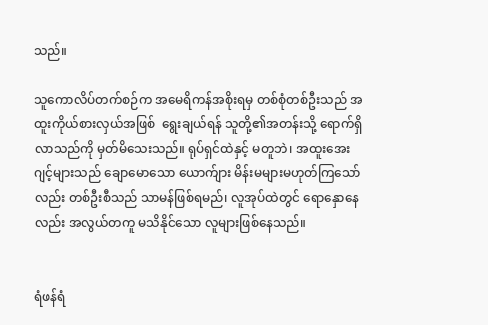သည်။

သူကောလိပ်တက်စဉ်က အမေရိကန်အစိုးရမှ တစ်စုံတစ်ဦးသည် အထူးကိုယ်စားလှယ်အဖြစ်  ရွေးချယ်ရန် သူတို့၏အတန်းသို့ ရောက်ရှိလာသည်ကို မှတ်မိသေးသည်။ ရုပ်ရှင်ထဲနှင့် မတူဘဲ၊ အထူးအေးဂျင့်များသည် ချောမောသော ယောက်ျား မိန်းမများမဟုတ်ကြသော်လည်း တစ်ဦးစီသည် သာမန်ဖြစ်ရမည်၊ လူအုပ်ထဲတွင် ရောနှောနေလည်း အလွယ်တကူ မသိနိုင်သော လူများဖြစ်နေသည်။


ရံဖန်ရံ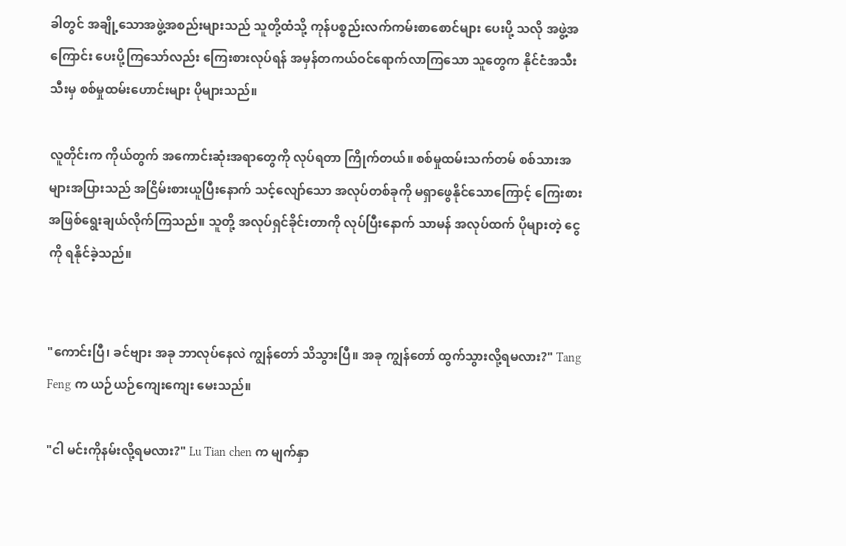ခါတွင် အချို့သောအဖွဲ့အစည်းများသည် သူတို့ထံသို့ ကုန်ပစ္စည်းလက်ကမ်းစာစောင်များ ပေးပို့ သလို အဖွဲ့အကြောင်း ပေးပို့ကြသော်လည်း ကြေးစားလုပ်ရန် အမှန်တကယ်ဝင်ရောက်လာကြသော သူတွေက နိုင်ငံအသီးသီးမှ စစ်မှုထမ်းဟောင်းများ ပိုများသည်။

လူတိုင်းက ကိုယ်တွက် အကောင်းဆုံးအရာတွေကို လုပ်ရတာ ကြိုက်တယ်။ စစ်မှုထမ်းသက်တမ် စစ်သားအများအပြားသည် အငြိမ်းစားယူပြီးနောက် သင့်လျော်သော အလုပ်တစ်ခုကို မရှာဖွေနိုင်သောကြောင့် ကြေးစားအဖြစ်ရွေးချယ်လိုက်ကြသည်။ သူတို့ အလုပ်ရှင်ခိုင်းတာကို လုပ်ပြီးနောက် သာမန် အလုပ်ထက် ပိုများတဲ့ ငွေကို ရနိုင်ခဲ့သည်။


"ကောင်းပြီ၊ ခင်ဗျား အခု ဘာလုပ်နေလဲ ကျွန်တော် သိသွားပြီ။ အခု ကျွန်တော် ထွက်သွားလို့ရမလား?" Tang Feng က ယဉ်ယဉ်ကျေးကျေး မေးသည်။

"ငါ မင်းကိုနမ်းလို့ရမလား?" Lu Tian chen က မျက်နှာ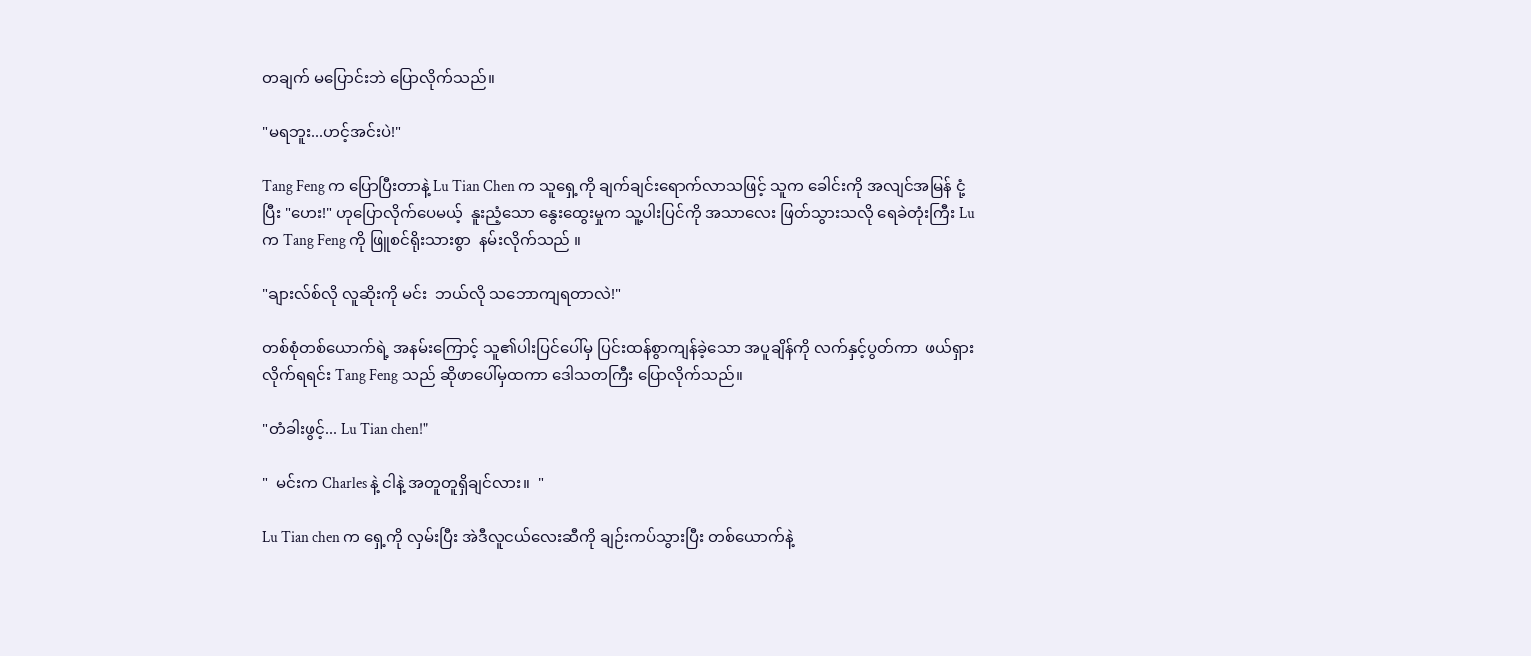တချက် မပြောင်းဘဲ ပြောလိုက်သည်။

"မရဘူး...ဟင့်အင်းပဲ!"

Tang Feng က ပြောပြီးတာနဲ့ Lu Tian Chen က သူရှေ့ကို ချက်ချင်းရောက်လာသဖြင့် သူက ခေါင်းကို အလျင်အမြန် ငုံ့ပြီး "ဟေး!" ဟုပြောလိုက်ပေမယ့်  နူးညံ့သော နွေးထွေးမှုက သူ့ပါးပြင်ကို အသာလေး ဖြတ်သွားသလို ရေခဲတုံးကြီး Lu က Tang Feng ကို ဖြူစင်ရိုးသားစွာ  နမ်းလိုက်သည် ။

"ချားလ်စ်လို လူဆိုးကို မင်း  ဘယ်လို သဘောကျရတာလဲ!"

တစ်စုံတစ်ယောက်ရဲ့ အနမ်းကြောင့် သူ၏ပါးပြင်ပေါ်မှ ပြင်းထန်စွာကျန်ခဲ့သော အပူချိန်ကို လက်နှင့်ပွတ်ကာ  ဖယ်ရှားလိုက်ရရင်း Tang Feng သည် ဆိုဖာပေါ်မှထကာ ဒေါသတကြီး ပြောလိုက်သည်။

"တံခါးဖွင့်... Lu Tian chen!"

"  မင်းက Charles နဲ့ ငါနဲ့ အတူတူရှိချင်လား။  "

Lu Tian chen က ရှေ့ကို လှမ်းပြီး အဲဒီလူငယ်လေးဆီကို ချဉ်းကပ်သွားပြီး တစ်ယောက်နဲ့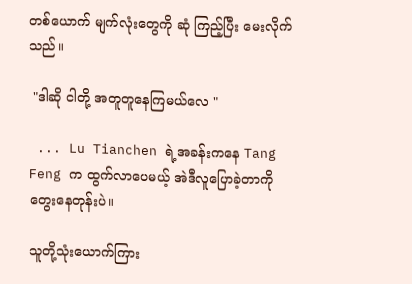တစ်ယောက် မျက်လုံးတွေကို ဆုံ ကြည့်ပြီး မေးလိုက်သည်။

 "ဒါဆို ငါတို့ အတူတူနေကြမယ်လေ "

 ... Lu Tianchen ရဲ့အခန်းကနေ Tang Feng က ထွက်လာပေမယ့် အဲဒီလူပြောခဲ့တာကို တွေးနေတုန်းပဲ။

သူတို့သုံးယောက်ကြား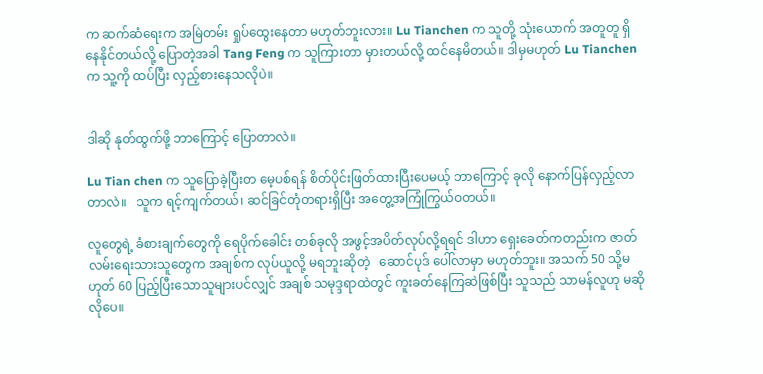က ဆက်ဆံရေးက အမြဲတမ်း ရှုပ်ထွေးနေတာ မဟုတ်ဘူးလား။ Lu Tianchen က သူတို့ သုံးယောက် အတူတူ ရှိနေနိုင်တယ်လို့ ပြောတဲ့အခါ Tang Feng က သူကြားတာ မှားတယ်လို့ ထင်နေမိတယ်။ ဒါမှမဟုတ် Lu Tianchen က သူ့ကို ထပ်ပြီး လှည့်စားနေသလိုပဲ။


ဒါဆို နုတ်ထွက်ဖို့ ဘာကြောင့် ပြောတာလဲ။

Lu Tian chen က သူပြောခဲ့ပြီးတ မေ့ပစ်ရန် စိတ်ပိုင်းဖြတ်ထားပြီးပေမယ့် ဘာကြောင့် ခုလို နောက်ပြန်လှည့်လာတာလဲ။   သူက ရင့်ကျက်တယ်၊ ဆင်ခြင်တုံတရားရှိပြီး အတွေ့အကြုံကြွယ်ဝတယ်။

လူတွေရဲ့ ခံစားချက်တွေကို ရေပိုက်ခေါင်း တစ်ခုလို အဖွင့်အပိတ်လုပ်လို့ရရင် ဒါဟာ ရှေးခေတ်ကတည်းက ဇာတ်လမ်းရေးသားသူတွေက အချစ်က လုပ်ယူလို့ မရဘူးဆိုတဲ့   ဆောင်ပုဒ် ပေါ်လာမှာ မဟုတ်ဘူး။ အသက် 50 သို့မဟုတ် 60 ပြည့်ပြီးသောသူများပင်လျှင် အချစ် သမုဒ္ဒရာထဲတွင် ကူးခတ်နေကြဆဲဖြစ်ပြီး သူသည် သာမန်လူဟု မဆိုလိုပေ။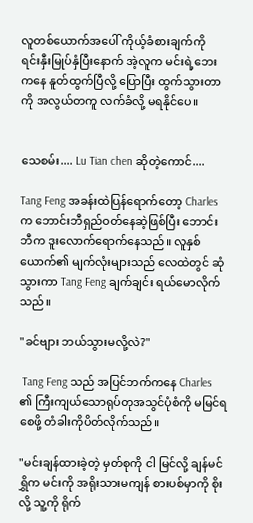လူတစ်ယောက်အပေါ် ကိုယ့်ခံစားချက်ကို  ရင်းနှီးမြုပ်နှံပြီးနောက် အဲ့လူက မင်းရဲ့ဘေးကနေ နူတ်ထွက်ပြီလို့ ပြောပြီး ထွက်သွားတာကို အလွယ်တကူ လက်ခံလို့ မရနိုင်ပေ။


သေစမ်း.... Lu Tian chen ဆိုတဲ့ကောင်....

Tang Feng အခန်းထဲပြန်ရောက်တော့ Charles က ဘောင်းဘီရှည်ဝတ်နေဆဲ့ဖြစ်ပြီး ဘောင်းဘီက ဒူးလောက်ရောက်နေသည်။ လူနှစ်ယောက်၏ မျက်လုံးများသည် လေထဲတွင် ဆုံသွားကာ Tang Feng ချက်ချင်း ရယ်မောလိုက်သည်။

"ခင်ဗျား ဘယ်သွားမလို့လဲ?"

 Tang Feng သည် အပြင်ဘက်ကနေ Charles ၏ ကြီးကျယ်သောရုပ်တုအသွင်ပုံစံကို မမြင်ရစေဖို့ တံခါးကိုပိတ်လိုက်သည်။

"မင်းချန်ထားခဲ့တဲ့ မှတ်စုကို ငါ မြင်လို့ ချန်မင်ရွှိက မင်းကို အရိုးသားမကျန် စားပစ်မှာကို စိုးလို့ သူ့ကို ရိုက်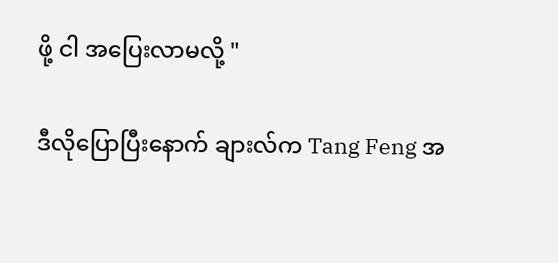ဖို့ ငါ အပြေးလာမလို့ "

ဒီလိုပြောပြီးနောက် ချားလ်က Tang Feng အ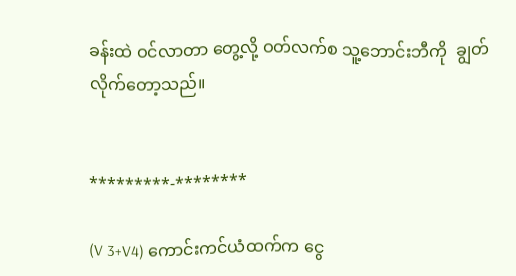ခန်းထဲ ဝင်လာတာ တွေ့လို့ ဝတ်လက်စ သူ့ဘောင်းဘီကို  ချွတ်လိုက်တော့သည်။


*********-********

(V 3+V4) ကောင်းကင်ယံထက်က ငွေ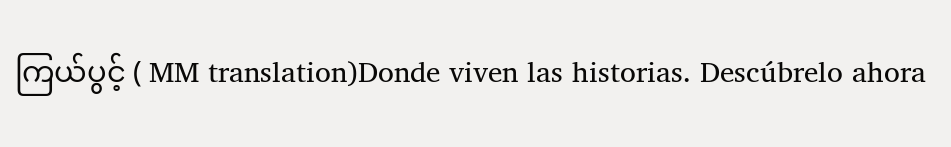ကြယ်ပွင့် ( MM translation)Donde viven las historias. Descúbrelo ahora